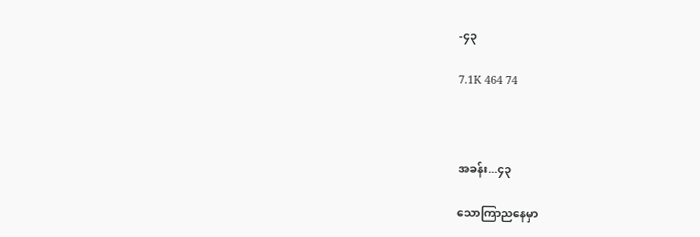-၄၃

7.1K 464 74



အခန်း...၄၃

သောကြာညနေမှာ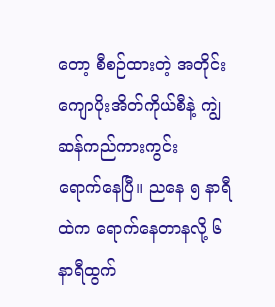တော့ စီစဉ်ထားတဲ့ အတိုင်း
ကျောပိုးအိတ်ကိုယ်စီနဲ့ ကျွဲဆန်ကည်ကားကွင်း
ရောက်နေပြီ။ ညနေ ၅ နာရီထဲက ရောက်နေတာနလို့ ၆ နာရီထွက်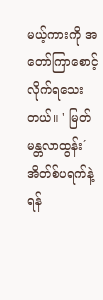မယ့်ကားကို အတော်ကြာစောင့်လိုက်ရသေးတယ်။ ' မြတ်မန္တလာထွန်း´ အိတ်စ်ပရက်နဲ့ ရန်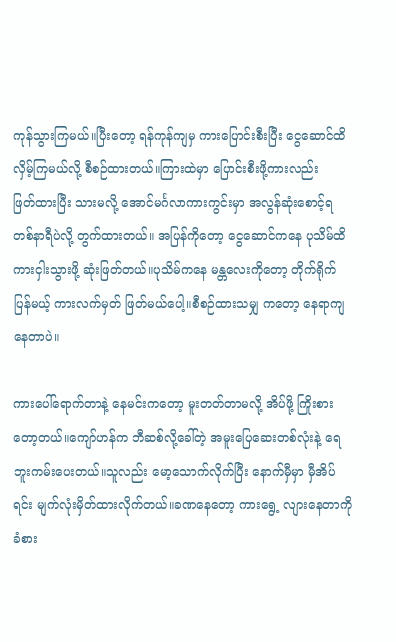ကုန်သွားကြမယ်။ပြီးတော့ ရန်ကုန်ကျမှ ကားပြောင်းစီးပြီး ငွေဆောင်ထိ လှိမ့်ကြမယ်လို့ စီစဉ်ထားတယ်။ကြားထဲမှာ ပြောင်းစီးဖို့ကားလည်း
ဖြတ်ထားပြီး သားမလို့ အောင်မင်္ဂလာကားကွင်းမှာ အလွန်ဆုံးစောင့်ရ တစ်နာရီပဲလို့ တွက်ထားတယ်။ အပြန်ကိုတော့ ငွေဆောင်ကနေ ပုသိမ်ထိ ကားငှါးသွားဖို့ ဆုံးဖြတ်တယ်။ပုသိမ်ကနေ မန္တလေးကိုတော့ တိုက်ရိုက်ပြန်မယ့် ကားလက်မှတ် ဖြတ်မယ်ပေါ့။စီစဉ်ထားသမျှ ကတော့ နေရာကျနေတာပဲ။

ကားပေါ်ရောက်တာနဲ့ နေမင်းကတော့ မူးတတ်တာမလို့ အိပ်ဖို့ ကြိုးစားတော့တယ်။ကျော်ဟန်က ဘီဆစ်လို့ခေါ်တဲ့ အမူးပြေဆေးတစ်လုံးနဲ့ ရေဘူးကမ်းပေးတယ်။သူလည်း မော့သောက်လိုက်ပြီး နောက်မှီမှာ မှီအိပ်ရင်း မျက်လုံးမှိတ်ထားလိုက်တယ်။ခဏနေတော့ ကားရွေ့ လျားနေတာကို ခံစား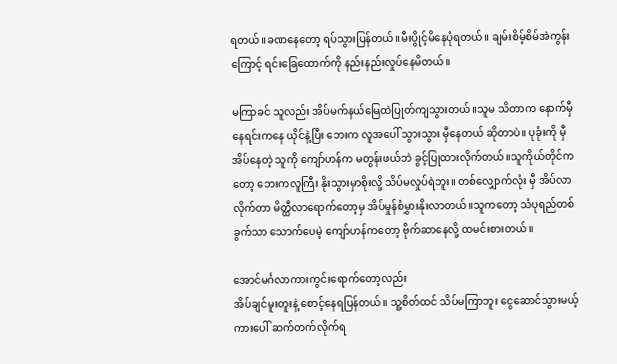ရတယ်။ခဏနေတော့ ရပ်သွားပြန်တယ်။မီးပွိုင့်မိနေပုံရတယ်။ ချမ်းစိမ့်စိမ်အဲကွန်းကြောင့် ရင်းခြေထောက်ကို နည်းနည်းလှုပ်နေမိတယ်။

မကြာခင် သူလည်း အိပ်မက်နယ်မြေထဲပြုတ်ကျသွားတယ်။သူမ သိတာက နောက်မှီနေရင်းကနေ ယိုင်နဲ့ပြီး ဘေးက လူအပေါ် သွားသွား မှီနေတယ် ဆိုတာပဲ။ ပုခုံးကို မှီအိပ်နေတဲ့ သူကို ကျော်ဟန်က မတွန်းဖယ်ဘဲ ခွင့်ပြုထားလိုက်တယ်။သူကိုယ်တိုင်ကတော့ ဘေးကလူကြီး နိုးသွားမှာစိုးလို့ သိပ်မလှုပ်ရဲဘူး။ တစ်လျှောက်လုံး မှီ အိပ်လာလိုက်တာ မိတ္ထီလာရောက်တော့မှ အိပ်မှုန်စံမွှားနိုးလာတယ်။သူကတော့ သံပုရည်တစ်ခွက်သာ သောက်ပေမဲ့ ကျော်ဟန်ကတော့ ဗိုက်ဆာနေလို့ ထမင်းစားတယ်။

အောင်မင်္ဂလာကားကွင်းရောက်တော့လည်း
အိပ်ချင်မူးတူးနဲ့ စောင့်နေရပြန်တယ်။ သူ့စိတ်ထင် သိပ်မကြာဘူး ငွေဆောင်သွားမယ့် ကားပေါ် ဆက်တက်လိုက်ရ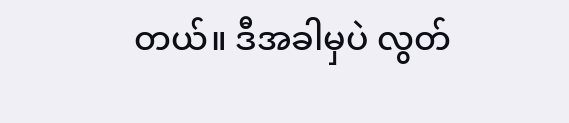တယ်။ ဒီအခါမှပဲ လွတ်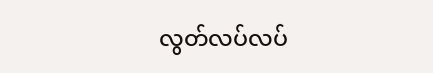လွတ်လပ်လပ်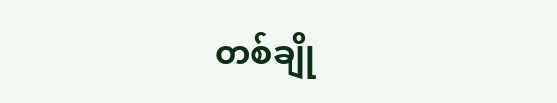တစ်ချို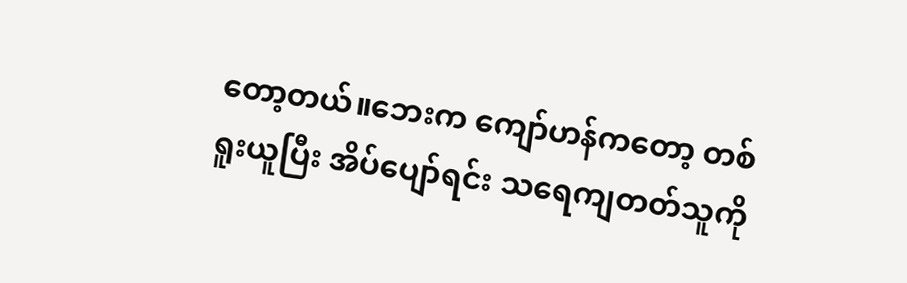တော့တယ်။ဘေးက ကျော်ဟန်ကတော့ တစ်ရူးယူပြီး အိပ်ပျော်ရင်း သရေကျတတ်သူကို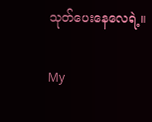သုတ်ပေးနေလေရဲ့။

My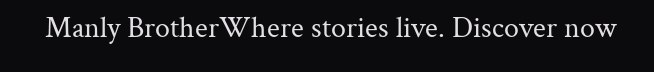Manly BrotherWhere stories live. Discover now